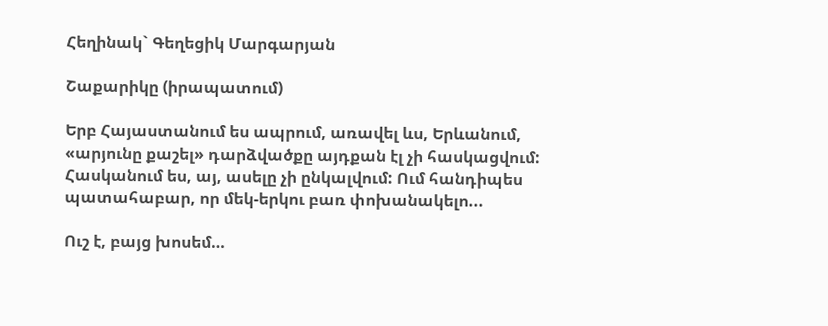Հեղինակ` Գեղեցիկ Մարգարյան

Շաքարիկը (իրապատում)

Երբ Հայաստանում ես ապրում, առավել ևս, Երևանում, «արյունը քաշել» դարձվածքը այդքան էլ չի հասկացվում: Հասկանում ես, այ, ասելը չի ընկալվում: Ում հանդիպես պատահաբար, որ մեկ-երկու բառ փոխանակելո...

Ուշ է, բայց խոսեմ…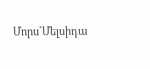Մորս`Մելսիդա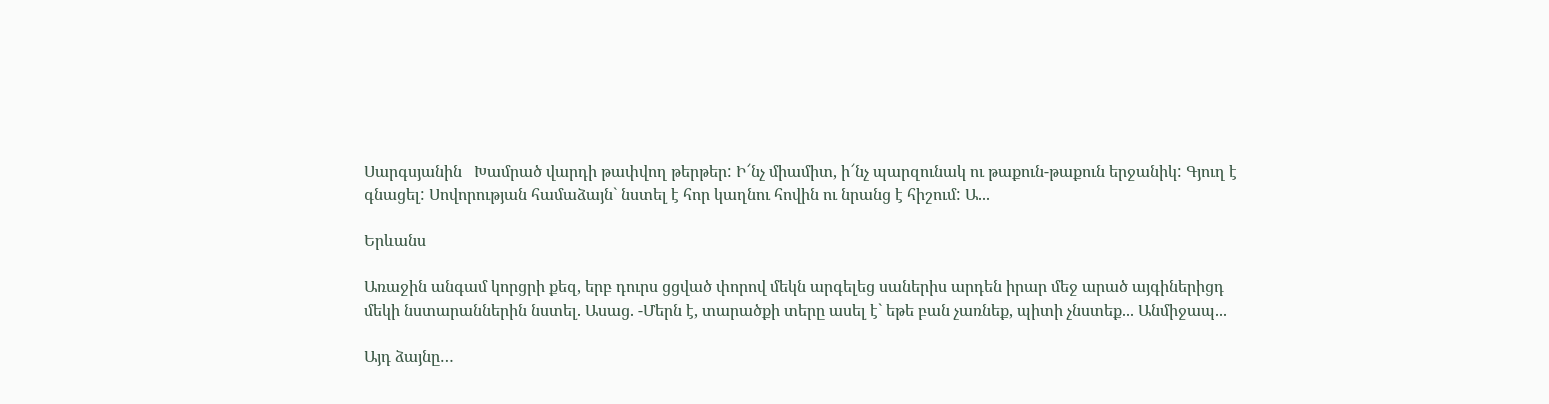Սարգսյանին   Խամրած վարդի թափվող թերթեր: Ի՜նչ միամիտ, ի՜նչ պարզունակ ու թաքուն-թաքուն երջանիկ: Գյուղ է գնացել: Սովորության համաձայն` նստել է հոր կաղնու հովին ու նրանց է հիշում: Ա...

Երևանս

Առաջին անգամ կորցրի քեզ, երբ դուրս ցցված փորով մեկն արգելեց սաներիս արդեն իրար մեջ արած այգիներիցդ մեկի նստարաններին նստել. Ասաց. -Մերն է, տարածքի տերը ասել է` եթե բան չառնեք, պիտի չնստեք... Անմիջապ...

Այդ ձայնը…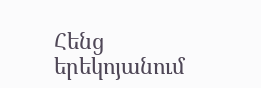Հենց երեկոյանում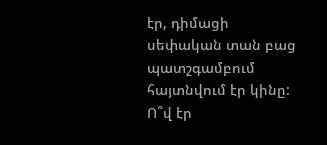էր, դիմացի սեփական տան բաց պատշգամբում հայտնվում էր կինը: Ո՞վ էր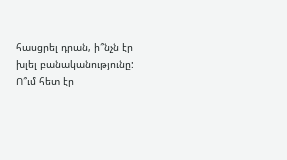հասցրել դրան, ի՞նչն էր խլել բանականությունը: Ո՞ւմ հետ էր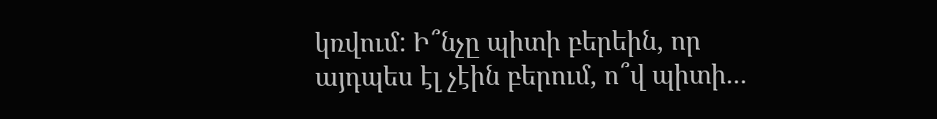կռվում: Ի՞նչը պիտի բերեին, որ այդպես էլ չէին բերում, ո՞վ պիտի...